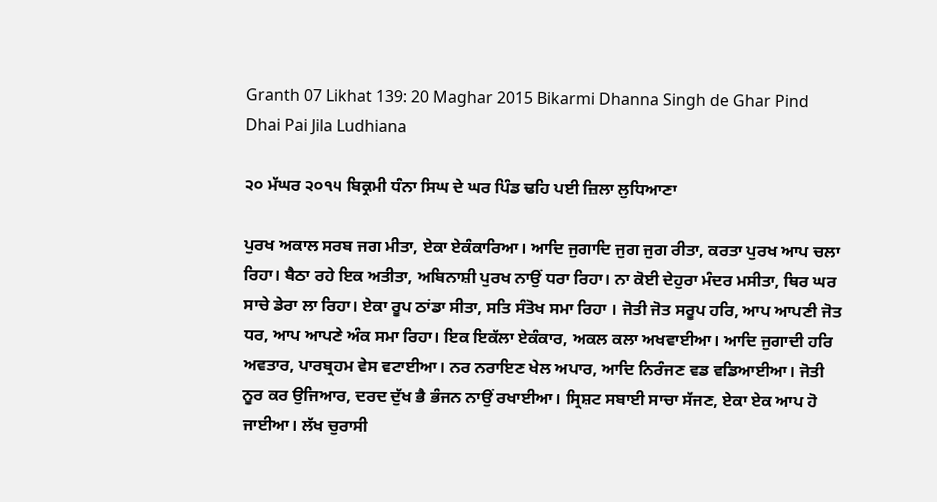Granth 07 Likhat 139: 20 Maghar 2015 Bikarmi Dhanna Singh de Ghar Pind Dhai Pai Jila Ludhiana

੨੦ ਮੱਘਰ ੨੦੧੫ ਬਿਕ੍ਰਮੀ ਧੰਨਾ ਸਿਘ ਦੇ ਘਰ ਪਿੰਡ ਢਹਿ ਪਈ ਜ਼ਿਲਾ ਲੁਧਿਆਣਾ

ਪੁਰਖ ਅਕਾਲ ਸਰਬ ਜਗ ਮੀਤਾ, ਏਕਾ ਏਕੰਕਾਰਿਆ। ਆਦਿ ਜੁਗਾਦਿ ਜੁਗ ਜੁਗ ਰੀਤਾ, ਕਰਤਾ ਪੁਰਖ ਆਪ ਚਲਾ ਰਿਹਾ। ਬੈਠਾ ਰਹੇ ਇਕ ਅਤੀਤਾ, ਅਬਿਨਾਸ਼ੀ ਪੁਰਖ ਨਾਉਂ ਧਰਾ ਰਿਹਾ। ਨਾ ਕੋਈ ਦੇਹੁਰਾ ਮੰਦਰ ਮਸੀਤਾ, ਥਿਰ ਘਰ ਸਾਚੇ ਡੇਰਾ ਲਾ ਰਿਹਾ। ਏਕਾ ਰੂਪ ਠਾਂਡਾ ਸੀਤਾ, ਸਤਿ ਸੰਤੋਖ ਸਮਾ ਰਿਹਾ । ਜੋਤੀ ਜੋਤ ਸਰੂਪ ਹਰਿ, ਆਪ ਆਪਣੀ ਜੋਤ ਧਰ, ਆਪ ਆਪਣੇ ਅੰਕ ਸਮਾ ਰਿਹਾ। ਇਕ ਇਕੱਲਾ ਏਕੰਕਾਰ, ਅਕਲ ਕਲਾ ਅਖਵਾਈਆ। ਆਦਿ ਜੁਗਾਦੀ ਹਰਿ ਅਵਤਾਰ, ਪਾਰਬ੍ਰਹਮ ਵੇਸ ਵਟਾਈਆ। ਨਰ ਨਰਾਇਣ ਖੇਲ ਅਪਾਰ, ਆਦਿ ਨਿਰੰਜਣ ਵਡ ਵਡਿਆਈਆ। ਜੋਤੀ ਨੂਰ ਕਰ ਉਜਿਆਰ, ਦਰਦ ਦੁੱਖ ਭੈ ਭੰਜਨ ਨਾਉਂ ਰਖਾਈਆ। ਸ੍ਰਿਸ਼ਟ ਸਬਾਈ ਸਾਚਾ ਸੱਜਣ, ਏਕਾ ਏਕ ਆਪ ਹੋ ਜਾਈਆ। ਲੱਖ ਚੁਰਾਸੀ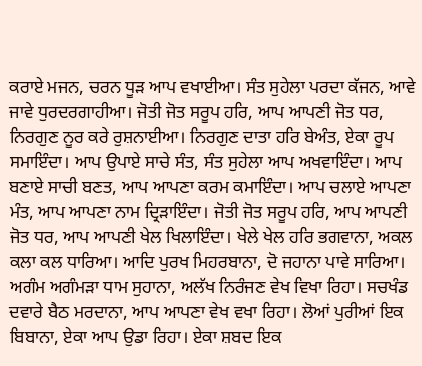ਕਰਾਏ ਮਜਨ, ਚਰਨ ਧੂੜ ਆਪ ਵਖਾਈਆ। ਸੰਤ ਸੁਹੇਲਾ ਪਰਦਾ ਕੱਜਨ, ਆਵੇ ਜਾਵੇ ਧੁਰਦਰਗਾਹੀਆ। ਜੋਤੀ ਜੋਤ ਸਰੂਪ ਹਰਿ, ਆਪ ਆਪਣੀ ਜੋਤ ਧਰ, ਨਿਰਗੁਣ ਨੂਰ ਕਰੇ ਰੁਸ਼ਨਾਈਆ। ਨਿਰਗੁਣ ਦਾਤਾ ਹਰਿ ਬੇਅੰਤ, ਏਕਾ ਰੂਪ ਸਮਾਇੰਦਾ। ਆਪ ਉਪਾਏ ਸਾਚੇ ਸੰਤ, ਸੰਤ ਸੁਹੇਲਾ ਆਪ ਅਖਵਾਇੰਦਾ। ਆਪ ਬਣਾਏ ਸਾਚੀ ਬਣਤ, ਆਪ ਆਪਣਾ ਕਰਮ ਕਮਾਇੰਦਾ। ਆਪ ਚਲਾਏ ਆਪਣਾ ਮੰਤ, ਆਪ ਆਪਣਾ ਨਾਮ ਦ੍ਰਿੜਾਇੰਦਾ। ਜੋਤੀ ਜੋਤ ਸਰੂਪ ਹਰਿ, ਆਪ ਆਪਣੀ ਜੋਤ ਧਰ, ਆਪ ਆਪਣੀ ਖੇਲ ਖਿਲਾਇੰਦਾ। ਖੇਲੇ ਖੇਲ ਹਰਿ ਭਗਵਾਨਾ, ਅਕਲ ਕਲਾ ਕਲ ਧਾਰਿਆ। ਆਦਿ ਪੁਰਖ ਮਿਹਰਬਾਨਾ, ਦੋ ਜਹਾਨਾ ਪਾਵੇ ਸਾਰਿਆ। ਅਗੰਮ ਅਗੰਮੜਾ ਧਾਮ ਸੁਹਾਨਾ, ਅਲੱਖ ਨਿਰੰਜਣ ਵੇਖ ਵਿਖਾ ਰਿਹਾ। ਸਚਖੰਡ ਦਵਾਰੇ ਬੈਠ ਮਰਦਾਨਾ, ਆਪ ਆਪਣਾ ਵੇਖ ਵਖਾ ਰਿਹਾ। ਲੋਆਂ ਪੁਰੀਆਂ ਇਕ ਬਿਬਾਨਾ, ਏਕਾ ਆਪ ਉਡਾ ਰਿਹਾ। ਏਕਾ ਸ਼ਬਦ ਇਕ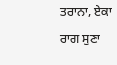ਤਰਾਨਾ, ਏਕਾ ਰਾਗ ਸੁਣਾ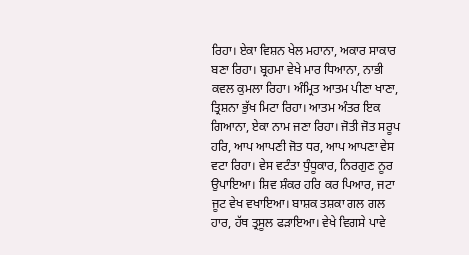ਰਿਹਾ। ਏਕਾ ਵਿਸ਼ਨ ਖੇਲ ਮਹਾਨਾ, ਅਕਾਰ ਸਾਕਾਰ ਬਣਾ ਰਿਹਾ। ਬ੍ਰਹਮਾ ਵੇਖੇ ਮਾਰ ਧਿਆਨਾ, ਨਾਭੀ ਕਵਲ ਕੁਮਲਾ ਰਿਹਾ। ਅੰਮ੍ਰਿਤ ਆਤਮ ਪੀਣਾ ਖਾਣਾ, ਤ੍ਰਿਸ਼ਨਾ ਭੁੱਖ ਮਿਟਾ ਰਿਹਾ। ਆਤਮ ਅੰਤਰ ਇਕ ਗਿਆਨਾ, ਏਕਾ ਨਾਮ ਜਣਾ ਰਿਹਾ। ਜੋਤੀ ਜੋਤ ਸਰੂਪ ਹਰਿ, ਆਪ ਆਪਣੀ ਜੋਤ ਧਰ, ਆਪ ਆਪਣਾ ਵੇਸ ਵਟਾ ਰਿਹਾ। ਵੇਸ ਵਟੰਤਾ ਧੁੰਧੂਕਾਰ, ਨਿਰਗੁਣ ਨੂਰ ਉਪਾਇਆ। ਸ਼ਿਵ ਸ਼ੰਕਰ ਹਰਿ ਕਰ ਪਿਆਰ, ਜਟਾ ਜੂਟ ਵੇਖ ਵਖਾਇਆ। ਬਾਸ਼ਕ ਤਸ਼ਕਾ ਗਲ ਗਲ ਹਾਰ, ਹੱਥ ਤ੍ਰਸੂਲ ਫੜਾਇਆ। ਵੇਖੇ ਵਿਗਸੇ ਪਾਵੇ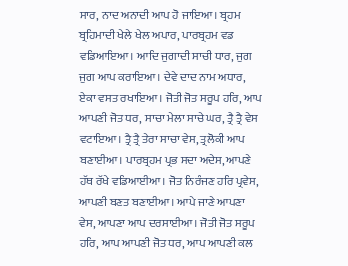ਸਾਰ, ਨਾਦ ਅਨਾਦੀ ਆਪ ਹੋ ਜਾਇਆ। ਬ੍ਰਹਮ ਬ੍ਰਹਿਮਾਦੀ ਖੇਲੇ ਖੇਲ ਅਪਾਰ, ਪਾਰਬ੍ਰਹਮ ਵਡ ਵਡਿਆਇਆ। ਆਦਿ ਜੁਗਾਦੀ ਸਾਚੀ ਧਾਰ, ਜੁਗ ਜੁਗ ਆਪ ਕਰਾਇਆ। ਦੇਵੇ ਦਾਦ ਨਾਮ ਅਧਾਰ, ਏਕਾ ਵਸਤ ਰਖਾਇਆ। ਜੋਤੀ ਜੋਤ ਸਰੂਪ ਹਰਿ, ਆਪ ਆਪਣੀ ਜੋਤ ਧਰ, ਸਾਚਾ ਮੇਲਾ ਸਾਚੇ ਘਰ, ਤ੍ਰੈ ਤ੍ਰੈ ਵੇਸ ਵਟਾਇਆ। ਤ੍ਰੈ ਤ੍ਰੈ ਤੇਰਾ ਸਾਚਾ ਵੇਸ, ਤ੍ਰਲੋਕੀ ਆਪ ਬਣਾਈਆ। ਪਾਰਬ੍ਰਹਮ ਪ੍ਰਭ ਸਦਾ ਅਦੇਸ, ਆਪਣੇ ਹੱਥ ਰੱਖੇ ਵਡਿਆਈਆ। ਜੋਤ ਨਿਰੰਜਣ ਹਰਿ ਪ੍ਰਵੇਸ, ਆਪਣੀ ਬਣਤ ਬਣਾਈਆ। ਆਪੇ ਜਾਣੇ ਆਪਣਾ ਵੇਸ, ਆਪਣਾ ਆਪ ਦਰਸਾਈਆ। ਜੋਤੀ ਜੋਤ ਸਰੂਪ ਹਰਿ, ਆਪ ਆਪਣੀ ਜੋਤ ਧਰ, ਆਪ ਆਪਣੀ ਕਲ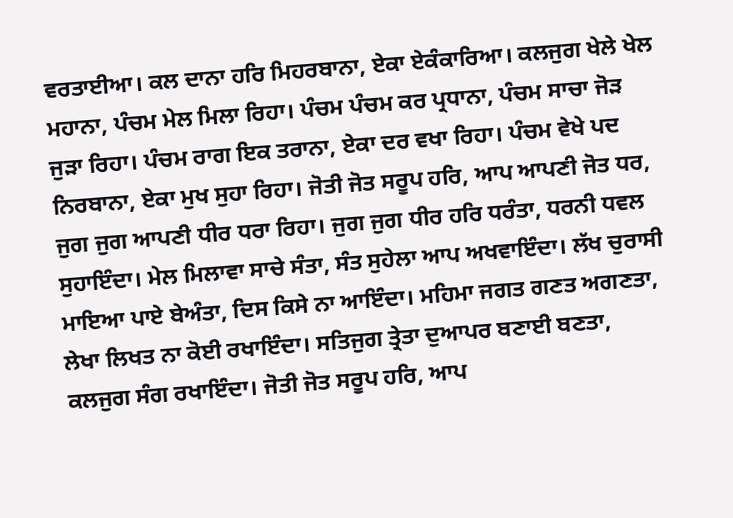ਵਰਤਾਈਆ। ਕਲ ਦਾਨਾ ਹਰਿ ਮਿਹਰਬਾਨਾ, ਏਕਾ ਏਕੰਕਾਰਿਆ। ਕਲਜੁਗ ਖੇਲੇ ਖੇਲ ਮਹਾਨਾ, ਪੰਚਮ ਮੇਲ ਮਿਲਾ ਰਿਹਾ। ਪੰਚਮ ਪੰਚਮ ਕਰ ਪ੍ਰਧਾਨਾ, ਪੰਚਮ ਸਾਚਾ ਜੋੜ ਜੁੜਾ ਰਿਹਾ। ਪੰਚਮ ਰਾਗ ਇਕ ਤਰਾਨਾ, ਏਕਾ ਦਰ ਵਖਾ ਰਿਹਾ। ਪੰਚਮ ਵੇਖੇ ਪਦ ਨਿਰਬਾਨਾ, ਏਕਾ ਮੁਖ ਸੁਹਾ ਰਿਹਾ। ਜੋਤੀ ਜੋਤ ਸਰੂਪ ਹਰਿ, ਆਪ ਆਪਣੀ ਜੋਤ ਧਰ, ਜੁਗ ਜੁਗ ਆਪਣੀ ਧੀਰ ਧਰਾ ਰਿਹਾ। ਜੁਗ ਜੁਗ ਧੀਰ ਹਰਿ ਧਰੰਤਾ, ਧਰਨੀ ਧਵਲ ਸੁਹਾਇੰਦਾ। ਮੇਲ ਮਿਲਾਵਾ ਸਾਚੇ ਸੰਤਾ, ਸੰਤ ਸੁਹੇਲਾ ਆਪ ਅਖਵਾਇੰਦਾ। ਲੱਖ ਚੁਰਾਸੀ ਮਾਇਆ ਪਾਏ ਬੇਅੰਤਾ, ਦਿਸ ਕਿਸੇ ਨਾ ਆਇੰਦਾ। ਮਹਿਮਾ ਜਗਤ ਗਣਤ ਅਗਣਤਾ, ਲੇਖਾ ਲਿਖਤ ਨਾ ਕੋਈ ਰਖਾਇੰਦਾ। ਸਤਿਜੁਗ ਤ੍ਰੇਤਾ ਦੁਆਪਰ ਬਣਾਈ ਬਣਤਾ, ਕਲਜੁਗ ਸੰਗ ਰਖਾਇੰਦਾ। ਜੋਤੀ ਜੋਤ ਸਰੂਪ ਹਰਿ, ਆਪ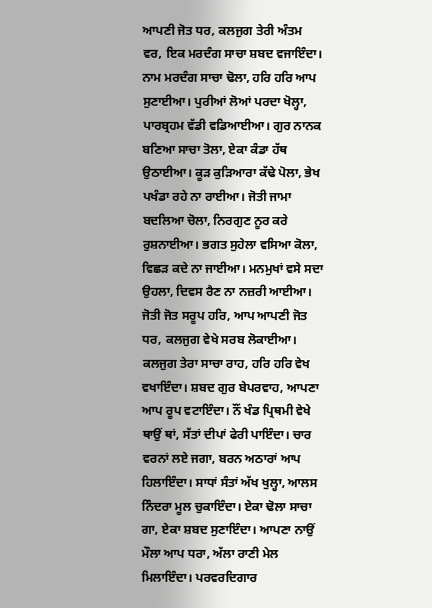ਆਪਣੀ ਜੋਤ ਧਰ, ਕਲਜੁਗ ਤੇਰੀ ਅੰਤਮ ਵਰ, ਇਕ ਮਰਦੰਗ ਸਾਚਾ ਸ਼ਬਦ ਵਜਾਇੰਦਾ। ਨਾਮ ਮਰਦੰਗ ਸਾਚਾ ਢੋਲਾ, ਹਰਿ ਹਰਿ ਆਪ ਸੁਣਾਈਆ। ਪੁਰੀਆਂ ਲੋਆਂ ਪਰਦਾ ਖੋਲ੍ਹਾ, ਪਾਰਬ੍ਰਹਮ ਵੱਡੀ ਵਡਿਆਈਆ। ਗੁਰ ਨਾਨਕ ਬਣਿਆ ਸਾਚਾ ਤੋਲਾ, ਏਕਾ ਕੰਡਾ ਹੱਥ ਉਠਾਈਆ। ਕੂੜ ਕੁੜਿਆਰਾ ਕੱਢੇ ਪੋਲਾ, ਭੇਖ ਪਖੰਡਾ ਰਹੇ ਨਾ ਰਾਈਆ। ਜੋਤੀ ਜਾਮਾ ਬਦਲਿਆ ਚੋਲਾ, ਨਿਰਗੁਣ ਨੂਰ ਕਰੇ ਰੁਸ਼ਨਾਈਆ। ਭਗਤ ਸੁਹੇਲਾ ਵਸਿਆ ਕੋਲਾ, ਵਿਛੜ ਕਦੇ ਨਾ ਜਾਈਆ। ਮਨਮੁਖਾਂ ਵਸੇ ਸਦਾ ਉਹਲਾ, ਦਿਵਸ ਰੈਣ ਨਾ ਨਜ਼ਰੀ ਆਈਆ। ਜੋਤੀ ਜੋਤ ਸਰੂਪ ਹਰਿ, ਆਪ ਆਪਣੀ ਜੋਤ ਧਰ, ਕਲਜੁਗ ਵੇਖੇ ਸਰਬ ਲੋਕਾਈਆ। ਕਲਜੁਗ ਤੇਰਾ ਸਾਚਾ ਰਾਹ, ਹਰਿ ਹਰਿ ਵੇਖ ਵਖਾਇੰਦਾ। ਸ਼ਬਦ ਗੁਰ ਬੇਪਰਵਾਹ, ਆਪਣਾ ਆਪ ਰੂਪ ਵਟਾਇੰਦਾ। ਨੌਂ ਖੰਡ ਪ੍ਰਿਥਮੀ ਵੇਖੇ ਥਾਉਂ ਥਾਂ, ਸੱਤਾਂ ਦੀਪਾਂ ਫੇਰੀ ਪਾਇੰਦਾ। ਚਾਰ ਵਰਨਾਂ ਲਏ ਜਗਾ, ਬਰਨ ਅਠਾਰਾਂ ਆਪ ਹਿਲਾਇੰਦਾ। ਸਾਧਾਂ ਸੰਤਾਂ ਅੱਖ ਖੁਲ੍ਹਾ, ਆਲਸ ਨਿੰਦਰਾ ਮੂਲ ਚੁਕਾਇੰਦਾ। ਏਕਾ ਢੋਲਾ ਸਾਚਾ ਗਾ, ਏਕਾ ਸ਼ਬਦ ਸੁਣਾਇੰਦਾ। ਆਪਣਾ ਨਾਉਂ ਮੌਲਾ ਆਪ ਧਰਾ, ਅੱਲਾ ਰਾਣੀ ਮੇਲ ਮਿਲਾਇੰਦਾ। ਪਰਵਰਦਿਗਾਰ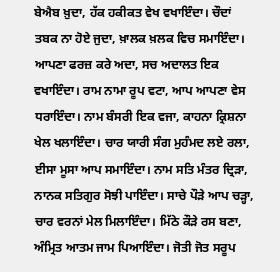ਬੇਐਬ ਖ਼ੁਦਾ, ਹੱਕ ਹਕੀਕਤ ਵੇਖ ਵਖਾਇੰਦਾ। ਚੌਦਾਂ ਤਬਕ ਨਾ ਹੋਏ ਜੁਦਾ, ਖ਼ਾਲਕ ਖ਼ਲਕ ਵਿਚ ਸਮਾਇੰਦਾ। ਆਪਣਾ ਫਰਜ਼ ਕਰੇ ਅਦਾ, ਸਚ ਅਦਾਲਤ ਇਕ ਵਖਾਇੰਦਾ। ਰਾਮ ਨਾਮਾ ਰੂਪ ਵਟਾ, ਆਪ ਆਪਣਾ ਵੇਸ ਧਰਾਇੰਦਾ। ਨਾਮ ਬੰਸਰੀ ਇਕ ਵਜਾ, ਕਾਹਨਾ ਕ੍ਰਿਸ਼ਨਾ ਖੇਲ ਖਲਾਇੰਦਾ। ਚਾਰ ਯਾਰੀ ਸੰਗ ਮੁਹੰਮਦ ਲਏ ਰਲਾ, ਈਸਾ ਮੂਸਾ ਆਪ ਸਮਾਇੰਦਾ। ਨਾਮ ਸਤਿ ਮੰਤਰ ਦ੍ਰਿੜਾ, ਨਾਨਕ ਸਤਿਗੁਰ ਸੋਝੀ ਪਾਇੰਦਾ। ਸਾਚੇ ਪੌੜੇ ਆਪ ਚੜ੍ਹਾ, ਚਾਰ ਵਰਨਾਂ ਮੇਲ ਮਿਲਾਇੰਦਾ। ਮਿੱਠੇ ਕੌੜੇ ਰਸ ਬਣਾ, ਅੰਮ੍ਰਿਤ ਆਤਮ ਜਾਮ ਪਿਆਇੰਦਾ। ਜੋਤੀ ਜੋਤ ਸਰੂਪ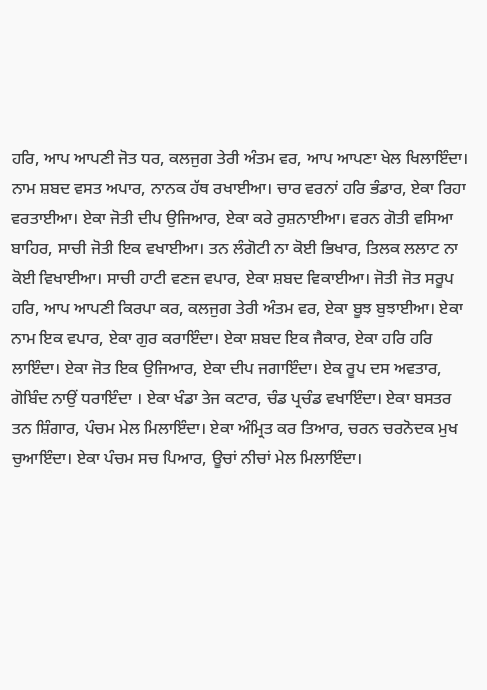ਹਰਿ, ਆਪ ਆਪਣੀ ਜੋਤ ਧਰ, ਕਲਜੁਗ ਤੇਰੀ ਅੰਤਮ ਵਰ, ਆਪ ਆਪਣਾ ਖੇਲ ਖਿਲਾਇੰਦਾ। ਨਾਮ ਸ਼ਬਦ ਵਸਤ ਅਪਾਰ, ਨਾਨਕ ਹੱਥ ਰਖਾਈਆ। ਚਾਰ ਵਰਨਾਂ ਹਰਿ ਭੰਡਾਰ, ਏਕਾ ਰਿਹਾ ਵਰਤਾਈਆ। ਏਕਾ ਜੋਤੀ ਦੀਪ ਉਜਿਆਰ, ਏਕਾ ਕਰੇ ਰੁਸ਼ਨਾਈਆ। ਵਰਨ ਗੋਤੀ ਵਸਿਆ ਬਾਹਿਰ, ਸਾਚੀ ਜੋਤੀ ਇਕ ਵਖਾਈਆ। ਤਨ ਲੰਗੋਟੀ ਨਾ ਕੋਈ ਭਿਖਾਰ, ਤਿਲਕ ਲਲਾਟ ਨਾ ਕੋਈ ਵਿਖਾਈਆ। ਸਾਚੀ ਹਾਟੀ ਵਣਜ ਵਪਾਰ, ਏਕਾ ਸ਼ਬਦ ਵਿਕਾਈਆ। ਜੋਤੀ ਜੋਤ ਸਰੂਪ ਹਰਿ, ਆਪ ਆਪਣੀ ਕਿਰਪਾ ਕਰ, ਕਲਜੁਗ ਤੇਰੀ ਅੰਤਮ ਵਰ, ਏਕਾ ਬੂਝ ਬੁਝਾਈਆ। ਏਕਾ ਨਾਮ ਇਕ ਵਪਾਰ, ਏਕਾ ਗੁਰ ਕਰਾਇੰਦਾ। ਏਕਾ ਸ਼ਬਦ ਇਕ ਜੈਕਾਰ, ਏਕਾ ਹਰਿ ਹਰਿ ਲਾਇੰਦਾ। ਏਕਾ ਜੋਤ ਇਕ ਉਜਿਆਰ, ਏਕਾ ਦੀਪ ਜਗਾਇੰਦਾ। ਏਕ ਰੂਪ ਦਸ ਅਵਤਾਰ, ਗੋਬਿੰਦ ਨਾਉਂ ਧਰਾਇੰਦਾ । ਏਕਾ ਖੰਡਾ ਤੇਜ ਕਟਾਰ, ਚੰਡ ਪ੍ਰਚੰਡ ਵਖਾਇੰਦਾ। ਏਕਾ ਬਸਤਰ ਤਨ ਸ਼ਿੰਗਾਰ, ਪੰਚਮ ਮੇਲ ਮਿਲਾਇੰਦਾ। ਏਕਾ ਅੰਮ੍ਰਿਤ ਕਰ ਤਿਆਰ, ਚਰਨ ਚਰਨੋਦਕ ਮੁਖ ਚੁਆਇੰਦਾ। ਏਕਾ ਪੰਚਮ ਸਚ ਪਿਆਰ, ਊਚਾਂ ਨੀਚਾਂ ਮੇਲ ਮਿਲਾਇੰਦਾ।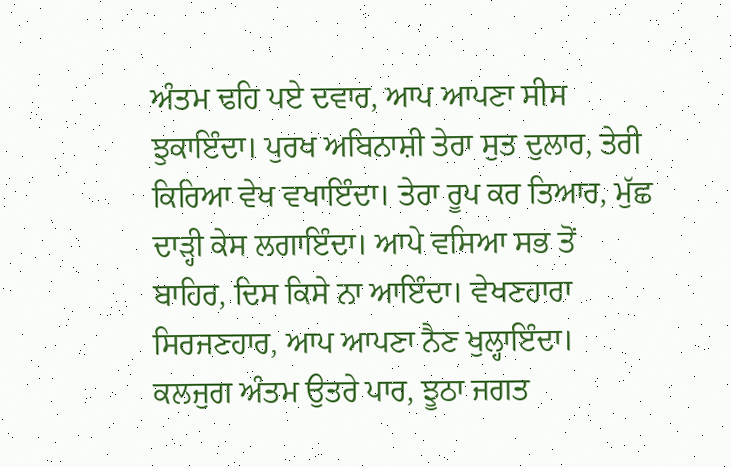ਅੰਤਮ ਢਹਿ ਪਏ ਦਵਾਰ, ਆਪ ਆਪਣਾ ਸੀਸ ਝੁਕਾਇੰਦਾ। ਪੁਰਖ ਅਬਿਨਾਸ਼ੀ ਤੇਰਾ ਸੁਤ ਦੁਲਾਰ, ਤੇਰੀ ਕਿਰਿਆ ਵੇਖ ਵਖਾਇੰਦਾ। ਤੇਰਾ ਰੂਪ ਕਰ ਤਿਆਰ, ਮੁੱਛ ਦਾੜ੍ਹੀ ਕੇਸ ਲਗਾਇੰਦਾ। ਆਪੇ ਵਸਿਆ ਸਭ ਤੋਂ ਬਾਹਿਰ, ਦਿਸ ਕਿਸੇ ਨਾ ਆਇੰਦਾ। ਵੇਖਣਹਾਰਾ ਸਿਰਜਣਹਾਰ, ਆਪ ਆਪਣਾ ਨੈਣ ਖੁਲ੍ਹਾਇੰਦਾ। ਕਲਜੁਗ ਅੰਤਮ ਉਤਰੇ ਪਾਰ, ਝੂਠਾ ਜਗਤ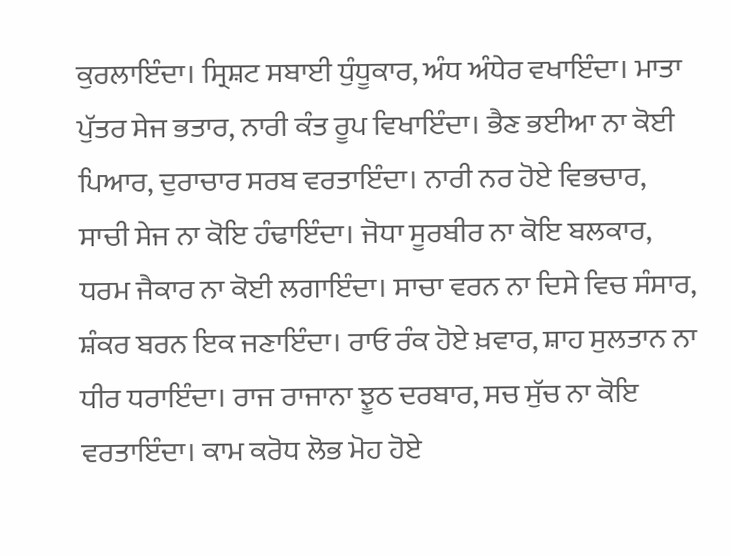ਕੁਰਲਾਇੰਦਾ। ਸ੍ਰਿਸ਼ਟ ਸਬਾਈ ਧੁੰਧੂਕਾਰ, ਅੰਧ ਅੰਧੇਰ ਵਖਾਇੰਦਾ। ਮਾਤਾ ਪੁੱਤਰ ਸੇਜ ਭਤਾਰ, ਨਾਰੀ ਕੰਤ ਰੂਪ ਵਿਖਾਇੰਦਾ। ਭੈਣ ਭਈਆ ਨਾ ਕੋਈ ਪਿਆਰ, ਦੁਰਾਚਾਰ ਸਰਬ ਵਰਤਾਇੰਦਾ। ਨਾਰੀ ਨਰ ਹੋਏ ਵਿਭਚਾਰ, ਸਾਚੀ ਸੇਜ ਨਾ ਕੋਇ ਹੰਢਾਇੰਦਾ। ਜੋਧਾ ਸੂਰਬੀਰ ਨਾ ਕੋਇ ਬਲਕਾਰ, ਧਰਮ ਜੈਕਾਰ ਨਾ ਕੋਈ ਲਗਾਇੰਦਾ। ਸਾਚਾ ਵਰਨ ਨਾ ਦਿਸੇ ਵਿਚ ਸੰਸਾਰ, ਸ਼ੰਕਰ ਬਰਨ ਇਕ ਜਣਾਇੰਦਾ। ਰਾਓ ਰੰਕ ਹੋਏ ਖ਼ਵਾਰ, ਸ਼ਾਹ ਸੁਲਤਾਨ ਨਾ ਧੀਰ ਧਰਾਇੰਦਾ। ਰਾਜ ਰਾਜਾਨਾ ਝੂਠ ਦਰਬਾਰ, ਸਚ ਸੁੱਚ ਨਾ ਕੋਇ ਵਰਤਾਇੰਦਾ। ਕਾਮ ਕਰੋਧ ਲੋਭ ਮੋਹ ਹੋਏ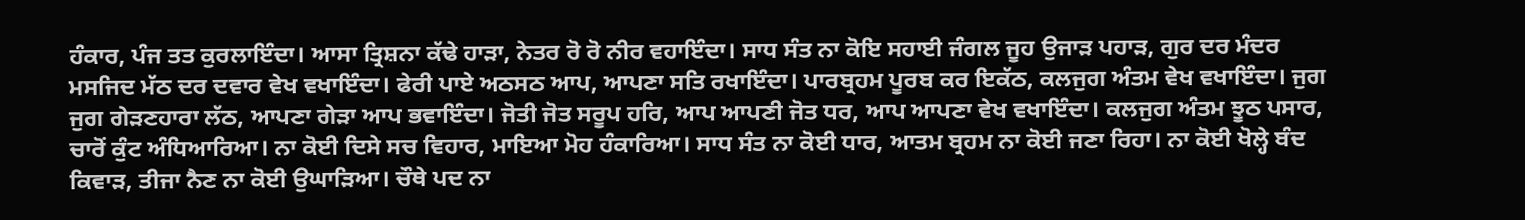ਹੰਕਾਰ, ਪੰਜ ਤਤ ਕੁਰਲਾਇੰਦਾ। ਆਸਾ ਤ੍ਰਿਸ਼ਨਾ ਕੱਢੇ ਹਾੜਾ, ਨੇਤਰ ਰੋ ਰੋ ਨੀਰ ਵਹਾਇੰਦਾ। ਸਾਧ ਸੰਤ ਨਾ ਕੋਇ ਸਹਾਈ ਜੰਗਲ ਜੂਹ ਉਜਾੜ ਪਹਾੜ, ਗੁਰ ਦਰ ਮੰਦਰ ਮਸਜਿਦ ਮੱਠ ਦਰ ਦਵਾਰ ਵੇਖ ਵਖਾਇੰਦਾ। ਫੇਰੀ ਪਾਏ ਅਠਸਠ ਆਪ, ਆਪਣਾ ਸਤਿ ਰਖਾਇੰਦਾ। ਪਾਰਬ੍ਰਹਮ ਪੂਰਬ ਕਰ ਇਕੱਠ, ਕਲਜੁਗ ਅੰਤਮ ਵੇਖ ਵਖਾਇੰਦਾ। ਜੁਗ ਜੁਗ ਗੇੜਣਹਾਰਾ ਲੱਠ, ਆਪਣਾ ਗੇੜਾ ਆਪ ਭਵਾਇੰਦਾ। ਜੋਤੀ ਜੋਤ ਸਰੂਪ ਹਰਿ, ਆਪ ਆਪਣੀ ਜੋਤ ਧਰ, ਆਪ ਆਪਣਾ ਵੇਖ ਵਖਾਇੰਦਾ। ਕਲਜੁਗ ਅੰਤਮ ਝੂਠ ਪਸਾਰ, ਚਾਰੋਂ ਕੁੰਟ ਅੰਧਿਆਰਿਆ। ਨਾ ਕੋਈ ਦਿਸੇ ਸਚ ਵਿਹਾਰ, ਮਾਇਆ ਮੋਹ ਹੰਕਾਰਿਆ। ਸਾਧ ਸੰਤ ਨਾ ਕੋਈ ਧਾਰ, ਆਤਮ ਬ੍ਰਹਮ ਨਾ ਕੋਈ ਜਣਾ ਰਿਹਾ। ਨਾ ਕੋਈ ਖੋਲ੍ਹੇ ਬੰਦ ਕਿਵਾੜ, ਤੀਜਾ ਨੈਣ ਨਾ ਕੋਈ ਉਘਾੜਿਆ। ਚੌਥੇ ਪਦ ਨਾ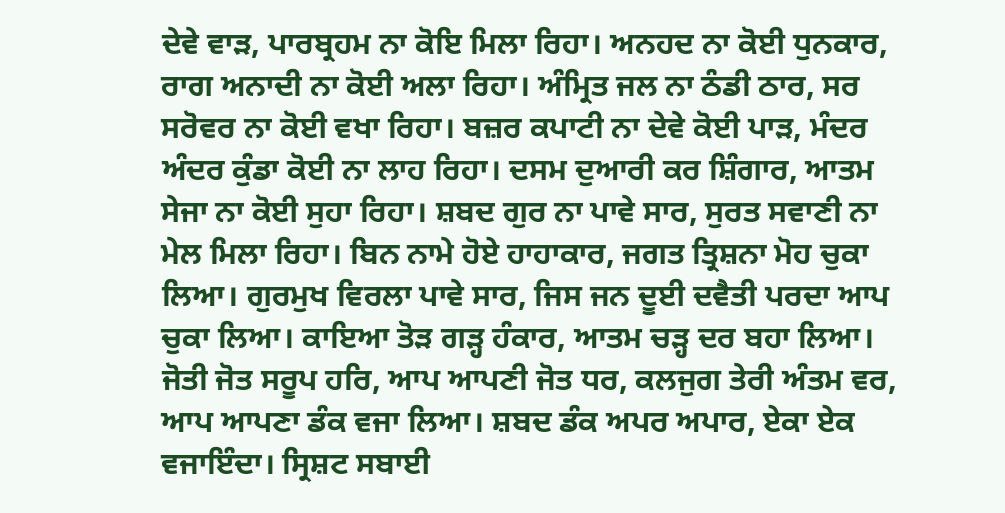ਦੇਵੇ ਵਾੜ, ਪਾਰਬ੍ਰਹਮ ਨਾ ਕੋਇ ਮਿਲਾ ਰਿਹਾ। ਅਨਹਦ ਨਾ ਕੋਈ ਧੁਨਕਾਰ, ਰਾਗ ਅਨਾਦੀ ਨਾ ਕੋਈ ਅਲਾ ਰਿਹਾ। ਅੰਮ੍ਰਿਤ ਜਲ ਨਾ ਠੰਡੀ ਠਾਰ, ਸਰ ਸਰੋਵਰ ਨਾ ਕੋਈ ਵਖਾ ਰਿਹਾ। ਬਜ਼ਰ ਕਪਾਟੀ ਨਾ ਦੇਵੇ ਕੋਈ ਪਾੜ, ਮੰਦਰ ਅੰਦਰ ਕੁੰਡਾ ਕੋਈ ਨਾ ਲਾਹ ਰਿਹਾ। ਦਸਮ ਦੁਆਰੀ ਕਰ ਸ਼ਿੰਗਾਰ, ਆਤਮ ਸੇਜਾ ਨਾ ਕੋਈ ਸੁਹਾ ਰਿਹਾ। ਸ਼ਬਦ ਗੁਰ ਨਾ ਪਾਵੇ ਸਾਰ, ਸੁਰਤ ਸਵਾਣੀ ਨਾ ਮੇਲ ਮਿਲਾ ਰਿਹਾ। ਬਿਨ ਨਾਮੇ ਹੋਏ ਹਾਹਾਕਾਰ, ਜਗਤ ਤ੍ਰਿਸ਼ਨਾ ਮੋਹ ਚੁਕਾ ਲਿਆ। ਗੁਰਮੁਖ ਵਿਰਲਾ ਪਾਵੇ ਸਾਰ, ਜਿਸ ਜਨ ਦੂਈ ਦਵੈਤੀ ਪਰਦਾ ਆਪ ਚੁਕਾ ਲਿਆ। ਕਾਇਆ ਤੋੜ ਗੜ੍ਹ ਹੰਕਾਰ, ਆਤਮ ਚੜ੍ਹ ਦਰ ਬਹਾ ਲਿਆ। ਜੋਤੀ ਜੋਤ ਸਰੂਪ ਹਰਿ, ਆਪ ਆਪਣੀ ਜੋਤ ਧਰ, ਕਲਜੁਗ ਤੇਰੀ ਅੰਤਮ ਵਰ, ਆਪ ਆਪਣਾ ਡੰਕ ਵਜਾ ਲਿਆ। ਸ਼ਬਦ ਡੰਕ ਅਪਰ ਅਪਾਰ, ਏਕਾ ਏਕ ਵਜਾਇੰਦਾ। ਸ੍ਰਿਸ਼ਟ ਸਬਾਈ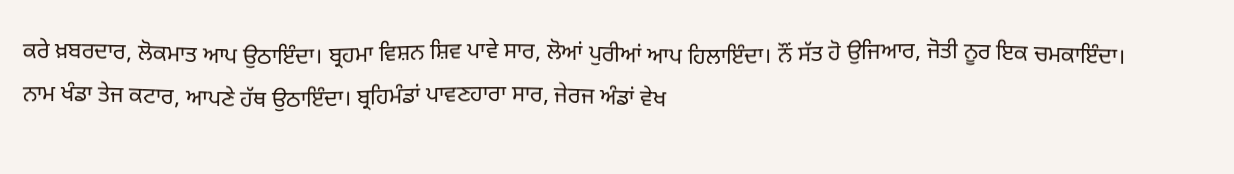ਕਰੇ ਖ਼ਬਰਦਾਰ, ਲੋਕਮਾਤ ਆਪ ਉਠਾਇੰਦਾ। ਬ੍ਰਹਮਾ ਵਿਸ਼ਨ ਸ਼ਿਵ ਪਾਵੇ ਸਾਰ, ਲੋਆਂ ਪੁਰੀਆਂ ਆਪ ਹਿਲਾਇੰਦਾ। ਨੌਂ ਸੱਤ ਹੋ ਉਜਿਆਰ, ਜੋਤੀ ਨੂਰ ਇਕ ਚਮਕਾਇੰਦਾ। ਨਾਮ ਖੰਡਾ ਤੇਜ ਕਟਾਰ, ਆਪਣੇ ਹੱਥ ਉਠਾਇੰਦਾ। ਬ੍ਰਹਿਮੰਡਾਂ ਪਾਵਣਹਾਰਾ ਸਾਰ, ਜੇਰਜ ਅੰਡਾਂ ਵੇਖ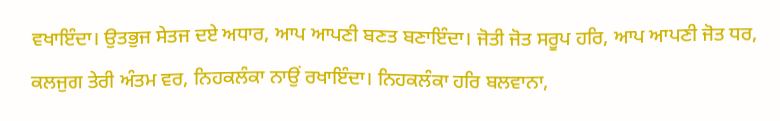ਵਖਾਇੰਦਾ। ਉਤਭੁਜ ਸੇਤਜ ਦਏ ਅਧਾਰ, ਆਪ ਆਪਣੀ ਬਣਤ ਬਣਾਇੰਦਾ। ਜੋਤੀ ਜੋਤ ਸਰੂਪ ਹਰਿ, ਆਪ ਆਪਣੀ ਜੋਤ ਧਰ, ਕਲਜੁਗ ਤੇਰੀ ਅੰਤਮ ਵਰ, ਨਿਹਕਲੰਕਾ ਨਾਉਂ ਰਖਾਇੰਦਾ। ਨਿਹਕਲੰਕਾ ਹਰਿ ਬਲਵਾਨਾ,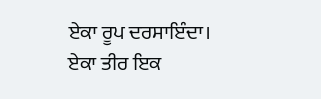ਏਕਾ ਰੂਪ ਦਰਸਾਇੰਦਾ। ਏਕਾ ਤੀਰ ਇਕ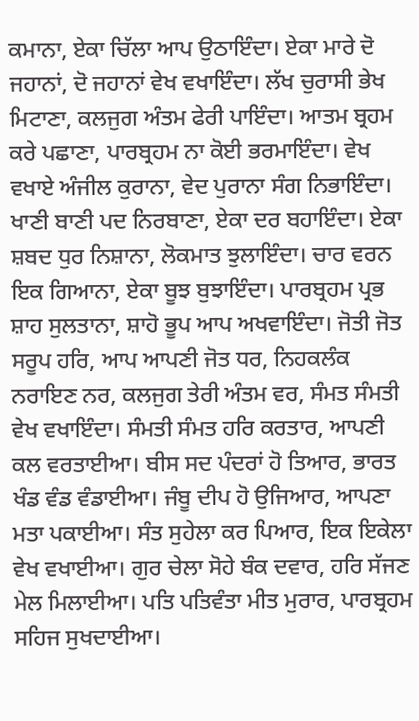ਕਮਾਨਾ, ਏਕਾ ਚਿੱਲਾ ਆਪ ਉਠਾਇੰਦਾ। ਏਕਾ ਮਾਰੇ ਦੋ ਜਹਾਨਾਂ, ਦੋ ਜਹਾਨਾਂ ਵੇਖ ਵਖਾਇੰਦਾ। ਲੱਖ ਚੁਰਾਸੀ ਭੇਖ ਮਿਟਾਣਾ, ਕਲਜੁਗ ਅੰਤਮ ਫੇਰੀ ਪਾਇੰਦਾ। ਆਤਮ ਬ੍ਰਹਮ ਕਰੇ ਪਛਾਣਾ, ਪਾਰਬ੍ਰਹਮ ਨਾ ਕੋਈ ਭਰਮਾਇੰਦਾ। ਵੇਖ ਵਖਾਏ ਅੰਜੀਲ ਕੁਰਾਨਾ, ਵੇਦ ਪੁਰਾਨਾ ਸੰਗ ਨਿਭਾਇੰਦਾ। ਖਾਣੀ ਬਾਣੀ ਪਦ ਨਿਰਬਾਣਾ, ਏਕਾ ਦਰ ਬਹਾਇੰਦਾ। ਏਕਾ ਸ਼ਬਦ ਧੁਰ ਨਿਸ਼ਾਨਾ, ਲੋਕਮਾਤ ਝੁਲਾਇੰਦਾ। ਚਾਰ ਵਰਨ ਇਕ ਗਿਆਨਾ, ਏਕਾ ਬੂਝ ਬੁਝਾਇੰਦਾ। ਪਾਰਬ੍ਰਹਮ ਪ੍ਰਭ ਸ਼ਾਹ ਸੁਲਤਾਨਾ, ਸ਼ਾਹੋ ਭੂਪ ਆਪ ਅਖਵਾਇੰਦਾ। ਜੋਤੀ ਜੋਤ ਸਰੂਪ ਹਰਿ, ਆਪ ਆਪਣੀ ਜੋਤ ਧਰ, ਨਿਹਕਲੰਕ ਨਰਾਇਣ ਨਰ, ਕਲਜੁਗ ਤੇਰੀ ਅੰਤਮ ਵਰ, ਸੰਮਤ ਸੰਮਤੀ ਵੇਖ ਵਖਾਇੰਦਾ। ਸੰਮਤੀ ਸੰਮਤ ਹਰਿ ਕਰਤਾਰ, ਆਪਣੀ ਕਲ ਵਰਤਾਈਆ। ਬੀਸ ਸਦ ਪੰਦਰਾਂ ਹੋ ਤਿਆਰ, ਭਾਰਤ ਖੰਡ ਵੰਡ ਵੰਡਾਈਆ। ਜੰਬੂ ਦੀਪ ਹੋ ਉਜਿਆਰ, ਆਪਣਾ ਮਤਾ ਪਕਾਈਆ। ਸੰਤ ਸੁਹੇਲਾ ਕਰ ਪਿਆਰ, ਇਕ ਇਕੇਲਾ ਵੇਖ ਵਖਾਈਆ। ਗੁਰ ਚੇਲਾ ਸੋਹੇ ਬੰਕ ਦਵਾਰ, ਹਰਿ ਸੱਜਣ ਮੇਲ ਮਿਲਾਈਆ। ਪਤਿ ਪਤਿਵੰਤਾ ਮੀਤ ਮੁਰਾਰ, ਪਾਰਬ੍ਰਹਮ ਸਹਿਜ ਸੁਖਦਾਈਆ।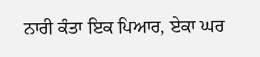ਨਾਰੀ ਕੰਤਾ ਇਕ ਪਿਆਰ, ਏਕਾ ਘਰ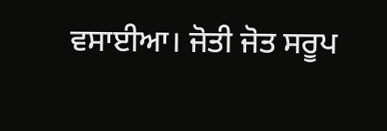ਵਸਾਈਆ। ਜੋਤੀ ਜੋਤ ਸਰੂਪ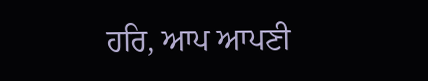ਹਰਿ, ਆਪ ਆਪਣੀ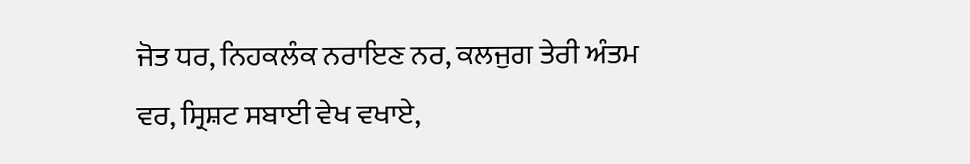ਜੋਤ ਧਰ, ਨਿਹਕਲੰਕ ਨਰਾਇਣ ਨਰ, ਕਲਜੁਗ ਤੇਰੀ ਅੰਤਮ ਵਰ, ਸ੍ਰਿਸ਼ਟ ਸਬਾਈ ਵੇਖ ਵਖਾਏ,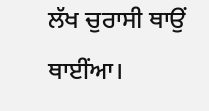ਲੱਖ ਚੁਰਾਸੀ ਥਾਉਂ ਥਾਈਂਆ।